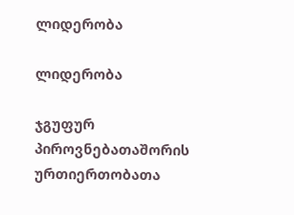ლიდერობა

ლიდერობა

ჯგუფურ პიროვნებათაშორის ურთიერთობათა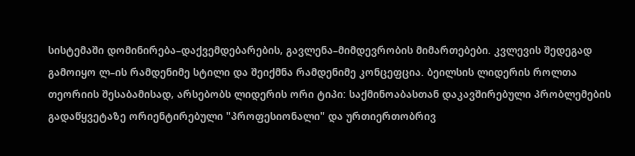სისტემაში დომინირება–დაქვემდებარების, გავლენა–მიმდევრობის მიმართებები. კვლევის შედეგად გამოიყო ლ–ის რამდენიმე სტილი და შეიქმნა რამდენიმე კონცეფცია. ბეილსის ლიდერის როლთა თეორიის შესაბამისად, არსებობს ლიდერის ორი ტიპი: საქმინოაბასთან დაკავშირებული პრობლემების გადაწყვეტაზე ორიენტირებული "პროფესიონალი" და ურთიერთობრივ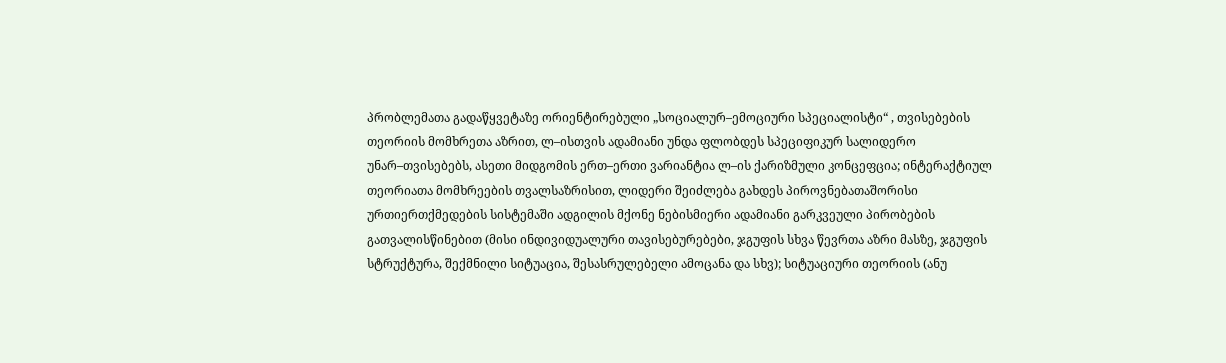პრობლემათა გადაწყვეტაზე ორიენტირებული „სოციალურ–ემოციური სპეციალისტი“ , თვისებების თეორიის მომხრეთა აზრით, ლ–ისთვის ადამიანი უნდა ფლობდეს სპეციფიკურ სალიდერო უნარ–თვისებებს, ასეთი მიდგომის ერთ–ერთი ვარიანტია ლ–ის ქარიზმული კონცეფცია; ინტერაქტიულ თეორიათა მომხრეების თვალსაზრისით, ლიდერი შეიძლება გახდეს პიროვნებათაშორისი ურთიერთქმედების სისტემაში ადგილის მქონე ნებისმიერი ადამიანი გარკვეული პირობების გათვალისწინებით (მისი ინდივიდუალური თავისებურებები, ჯგუფის სხვა წევრთა აზრი მასზე, ჯგუფის სტრუქტურა, შექმნილი სიტუაცია, შესასრულებელი ამოცანა და სხვ); სიტუაციური თეორიის (ანუ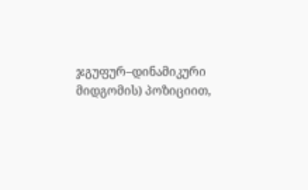ჯგუფურ–დინამიკური მიდგომის) პოზიციით,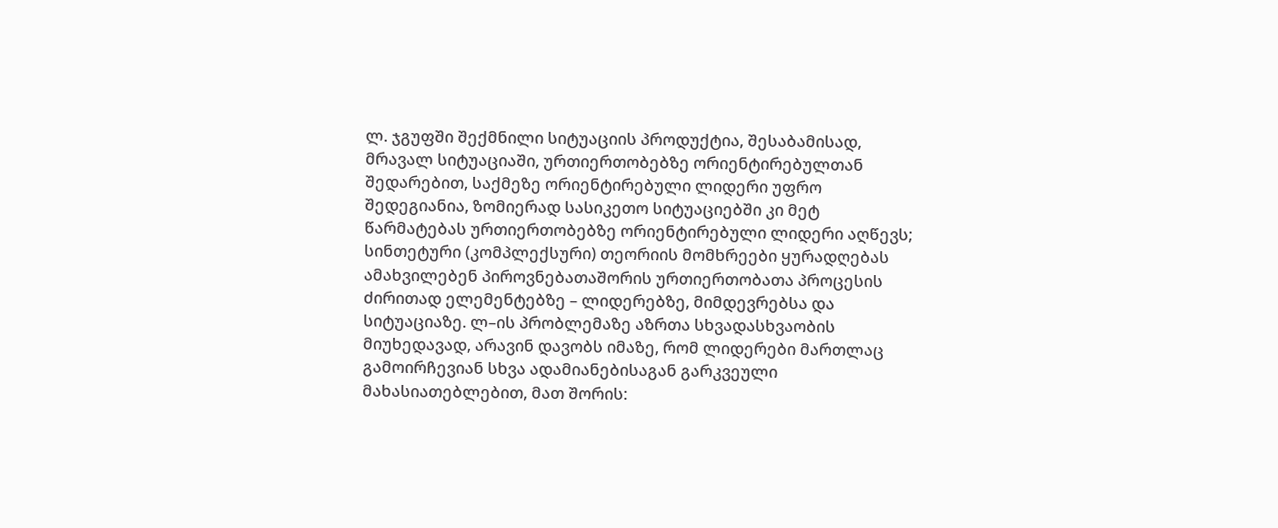ლ. ჯგუფში შექმნილი სიტუაციის პროდუქტია, შესაბამისად, მრავალ სიტუაციაში, ურთიერთობებზე ორიენტირებულთან შედარებით, საქმეზე ორიენტირებული ლიდერი უფრო შედეგიანია, ზომიერად სასიკეთო სიტუაციებში კი მეტ წარმატებას ურთიერთობებზე ორიენტირებული ლიდერი აღწევს; სინთეტური (კომპლექსური) თეორიის მომხრეები ყურადღებას ამახვილებენ პიროვნებათაშორის ურთიერთობათა პროცესის ძირითად ელემენტებზე – ლიდერებზე, მიმდევრებსა და სიტუაციაზე. ლ–ის პრობლემაზე აზრთა სხვადასხვაობის მიუხედავად, არავინ დავობს იმაზე, რომ ლიდერები მართლაც გამოირჩევიან სხვა ადამიანებისაგან გარკვეული მახასიათებლებით, მათ შორის: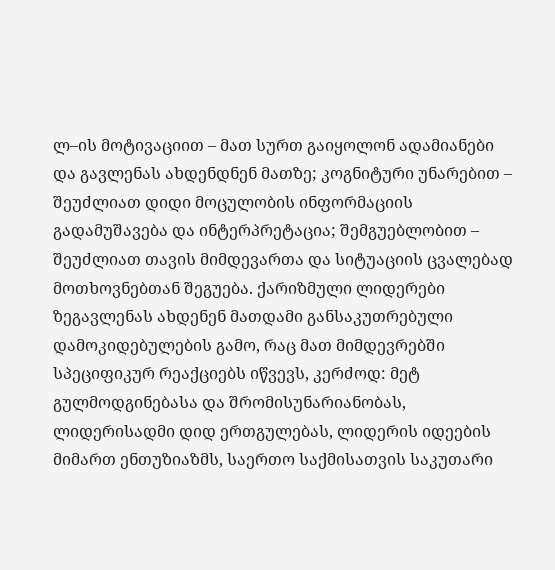ლ–ის მოტივაციით – მათ სურთ გაიყოლონ ადამიანები და გავლენას ახდენდნენ მათზე; კოგნიტური უნარებით – შეუძლიათ დიდი მოცულობის ინფორმაციის გადამუშავება და ინტერპრეტაცია; შემგუებლობით – შეუძლიათ თავის მიმდევართა და სიტუაციის ცვალებად მოთხოვნებთან შეგუება. ქარიზმული ლიდერები ზეგავლენას ახდენენ მათდამი განსაკუთრებული დამოკიდებულების გამო, რაც მათ მიმდევრებში სპეციფიკურ რეაქციებს იწვევს, კერძოდ: მეტ გულმოდგინებასა და შრომისუნარიანობას, ლიდერისადმი დიდ ერთგულებას, ლიდერის იდეების მიმართ ენთუზიაზმს, საერთო საქმისათვის საკუთარი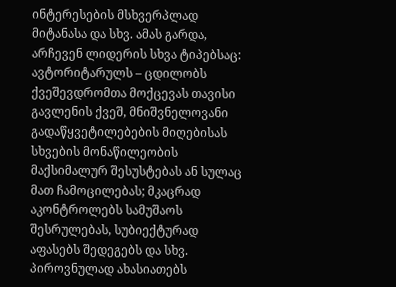ინტერესების მსხვერპლად მიტანასა და სხვ. ამას გარდა, არჩევენ ლიდერის სხვა ტიპებსაც: ავტორიტარულს – ცდილობს ქვეშევდრომთა მოქცევას თავისი გავლენის ქვეშ, მნიშვნელოვანი გადაწყვეტილებების მიღებისას სხვების მონაწილეობის მაქსიმალურ შესუსტებას ან სულაც მათ ჩამოცილებას; მკაცრად აკონტროლებს სამუშაოს შესრულებას, სუბიექტურად აფასებს შედეგებს და სხვ. პიროვნულად ახასიათებს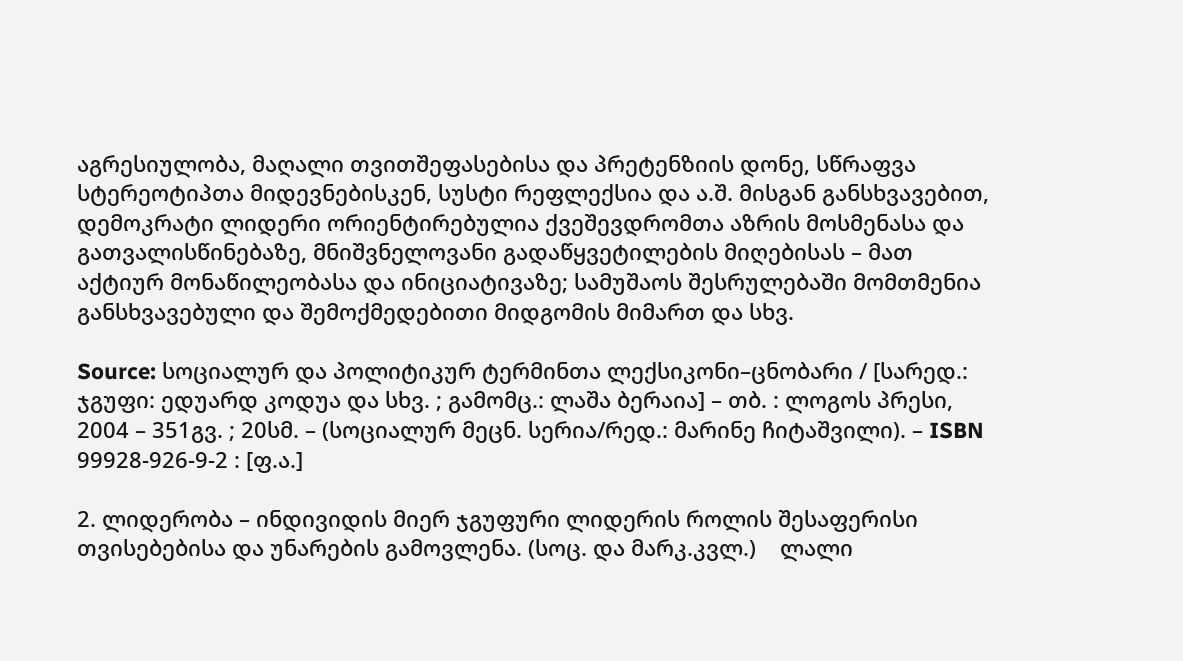აგრესიულობა, მაღალი თვითშეფასებისა და პრეტენზიის დონე, სწრაფვა სტერეოტიპთა მიდევნებისკენ, სუსტი რეფლექსია და ა.შ. მისგან განსხვავებით, დემოკრატი ლიდერი ორიენტირებულია ქვეშევდრომთა აზრის მოსმენასა და გათვალისწინებაზე, მნიშვნელოვანი გადაწყვეტილების მიღებისას – მათ აქტიურ მონაწილეობასა და ინიციატივაზე; სამუშაოს შესრულებაში მომთმენია განსხვავებული და შემოქმედებითი მიდგომის მიმართ და სხვ.

Source: სოციალურ და პოლიტიკურ ტერმინთა ლექსიკონი–ცნობარი / [სარედ.: ჯგუფი: ედუარდ კოდუა და სხვ. ; გამომც.: ლაშა ბერაია] – თბ. : ლოგოს პრესი, 2004 – 351გვ. ; 20სმ. – (სოციალურ მეცნ. სერია/რედ.: მარინე ჩიტაშვილი). – ISBN 99928-926-9-2 : [ფ.ა.]

2. ლიდერობა – ინდივიდის მიერ ჯგუფური ლიდერის როლის შესაფერისი თვისებებისა და უნარების გამოვლენა. (სოც. და მარკ.კვლ.)    ლალი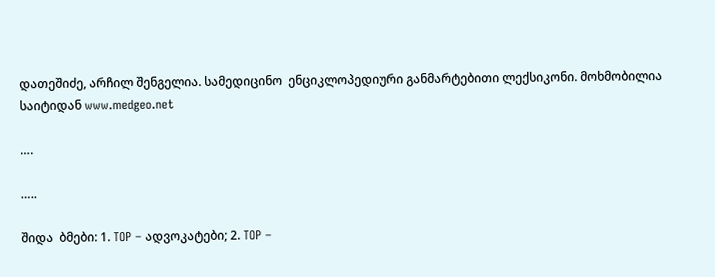დათეშიძე, არჩილ შენგელია. სამედიცინო  ენციკლოპედიური განმარტებითი ლექსიკონი. მოხმობილია საიტიდან www.medgeo.net

….

…..

შიდა  ბმები: 1. TOP – ადვოკატები; 2. TOP –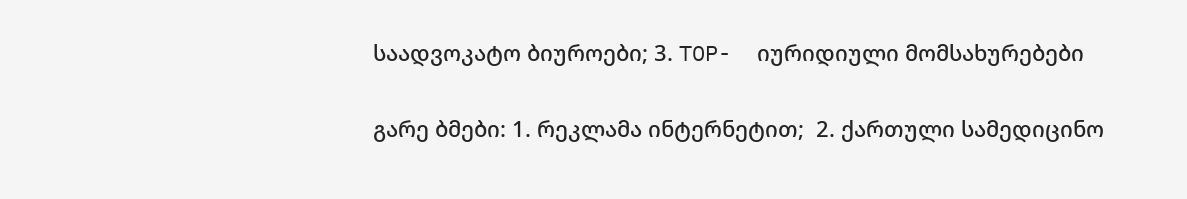საადვოკატო ბიუროები; 3. TOP-  იურიდიული მომსახურებები

გარე ბმები: 1. რეკლამა ინტერნეტით;  2. ქართული სამედიცინო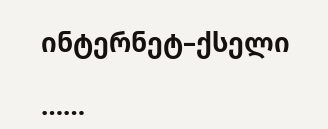ინტერნეტ–ქსელი

……